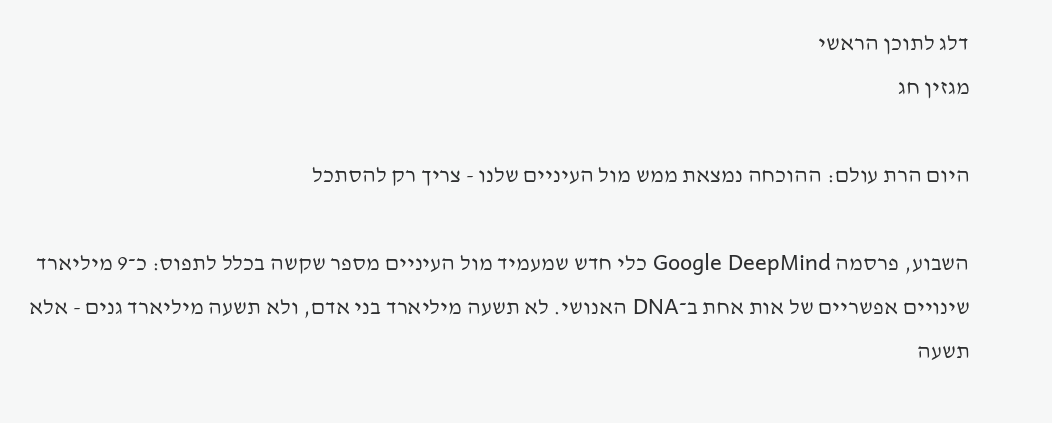דלג לתוכן הראשי
מגזין חג

היום הרת עולם: ההוכחה נמצאת ממש מול העיניים שלנו - צריך רק להסתכל

השבוע, פרסמה Google DeepMind כלי חדש שמעמיד מול העיניים מספר שקשה בכלל לתפוס: כ־9 מיליארד שינויים אפשריים של אות אחת ב־DNA האנושי. לא תשעה מיליארד בני אדם, ולא תשעה מיליארד גנים - אלא תשעה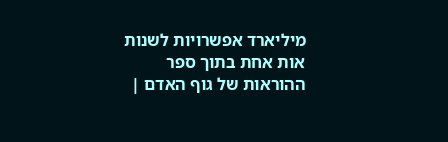מיליארד אפשרויות לשנות אות אחת בתוך ספר ההוראות של גוף האדם |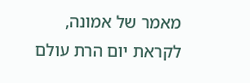מאמר של אמונה, לקראת יום הרת עולם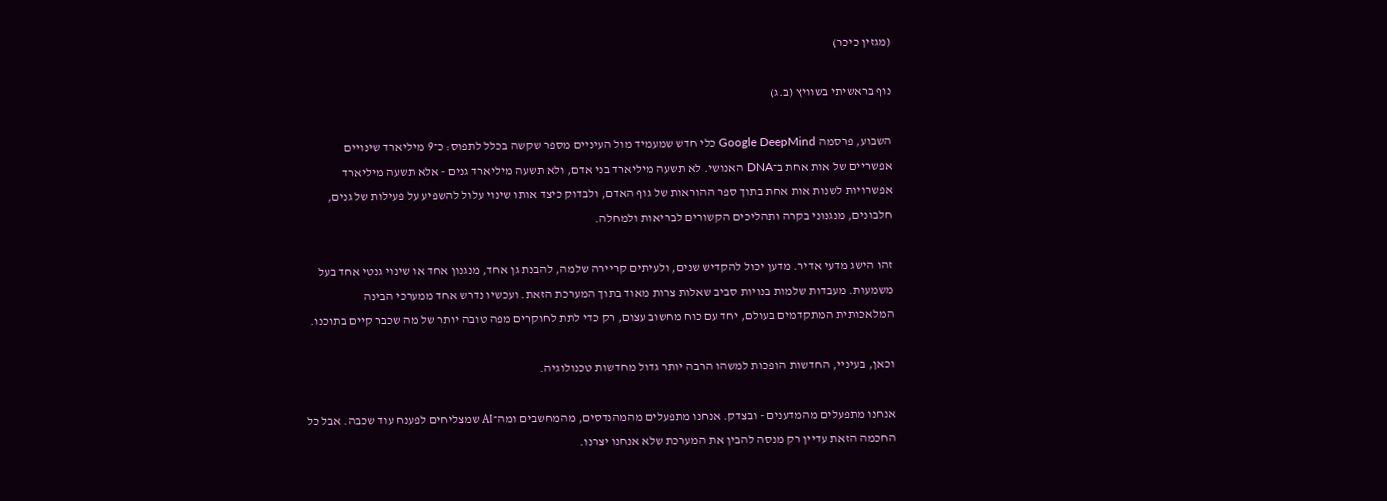(מגזין כיכר)

נוף בראשיתי בשוויץ (ב.ג)

השבוע, פרסמה Google DeepMind כלי חדש שמעמיד מול העיניים מספר שקשה בכלל לתפוס: כ־9 מיליארד שינויים אפשריים של אות אחת ב־DNA האנושי. לא תשעה מיליארד בני אדם, ולא תשעה מיליארד גנים - אלא תשעה מיליארד אפשרויות לשנות אות אחת בתוך ספר ההוראות של גוף האדם, ולבדוק כיצד אותו שינוי עלול להשפיע על פעילות של גנים, חלבונים, מנגנוני בקרה ותהליכים הקשורים לבריאות ולמחלה.

זהו הישג מדעי אדיר. מדען יכול להקדיש שנים, ולעיתים קריירה שלמה, להבנת גן אחד, מנגנון אחד או שינוי גנטי אחד בעל משמעות. מעבדות שלמות בנויות סביב שאלות צרות מאוד בתוך המערכת הזאת. ועכשיו נדרש אחד ממערכי הבינה המלאכותית המתקדמים בעולם, יחד עם כוח מחשוב עצום, רק כדי לתת לחוקרים מפה טובה יותר של מה שכבר קיים בתוכנו.

וכאן, בעיניי, החדשות הופכות למשהו הרבה יותר גדול מחדשות טכנולוגיה.

אנחנו מתפעלים מהמדענים - ובצדק. אנחנו מתפעלים מהמהנדסים, מהמחשבים ומה־AI שמצליחים לפענח עוד שכבה. אבל כל החכמה הזאת עדיין רק מנסה להבין את המערכת שלא אנחנו יצרנו.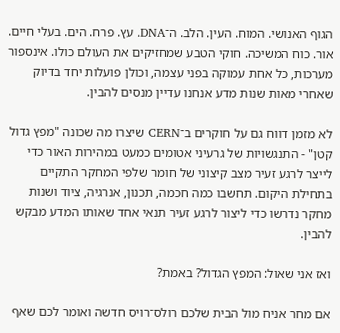הגוף האנושי. המוח. העין. הלב. ה־DNA. עץ. פרח. הים. בעלי חיים. אור. כוח המשיכה. חוקי הטבע שמחזיקים את העולם כולו. אינספור מערכות, כל אחת עמוקה בפני עצמה, וכולן פועלות יחד בדיוק שאחרי מאות שנות מדע אנחנו עדיין מנסים להבין.

לא מזמן דווח גם על חוקרים ב־CERN שיצרו מה שכונה "מפץ גדול קטן" - התנגשויות של גרעיני אטומים כמעט במהירות האור כדי לייצר לרגע זעיר מצב קיצוני של חומר שלפי המחקר התקיים בתחילת היקום. תחשבו כמה חכמה, תכנון, אנרגיה, ציוד ושנות מחקר נדרשו כדי ליצור לרגע זעיר תנאי אחד שאותו המדע מבקש להבין.

ואז אני שאול: המפץ הגדול? באמת?

אם מחר אניח מול הבית שלכם רולס־רויס חדשה ואומר לכם שאף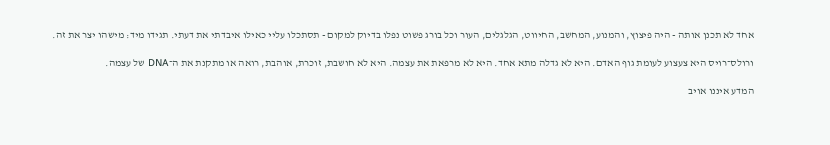אחד לא תכנן אותה - היה פיצוץ, והמנוע, המחשב, החיווט, הגלגלים, העור וכל בורג פשוט נפלו בדיוק למקום - תסתכלו עליי כאילו איבדתי את דעתי. תגידו מיד: מישהו יצר את זה.

ורולס־רויס היא צעצוע לעומת גוף האדם. היא לא גדלה מתא אחד. היא לא מרפאת את עצמה. היא לא חושבת, זוכרת, אוהבת, רואה או מתקנת את ה־DNA של עצמה.

המדע איננו אויב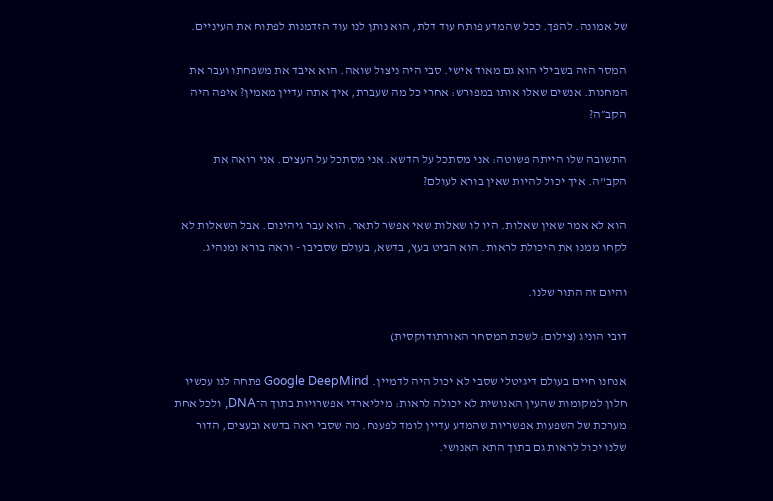של אמונה. להפך. ככל שהמדע פותח עוד דלת, הוא נותן לנו עוד הזדמנות לפתוח את העיניים.

המסר הזה בשבילי הוא גם מאוד אישי. סבי היה ניצול שואה. הוא איבד את משפחתו ועבר את המחנות. אנשים שאלו אותו במפורש: אחרי כל מה שעברת, איך אתה עדיין מאמין? איפה היה הקב״ה?

התשובה שלו הייתה פשוטה: אני מסתכל על הדשא. אני מסתכל על העצים. אני רואה את הקב"ה. איך יכול להיות שאין בורא לעולם?

הוא לא אמר שאין שאלות. היו לו שאלות שאי אפשר לתאר. הוא עבר גיהינום. אבל השאלות לא לקחו ממנו את היכולת לראות. הוא הביט בעץ, בדשא, בעולם שסביבו - וראה בורא ומנהיג.

והיום זה התור שלנו.

דובי הוניג (צילום: לשכת המסחר האורתודוקסית)

אנחנו חיים בעולם דיגיטלי שסבי לא יכול היה לדמיין. Google DeepMind פתחה לנו עכשיו חלון למקומות שהעין האנושית לא יכולה לראות: מיליארדי אפשרויות בתוך ה־DNA, ולכל אחת מערכת של השפעות אפשריות שהמדע עדיין לומד לפענח. מה שסבי ראה בדשא ובעצים, הדור שלנו יכול לראות גם בתוך התא האנושי.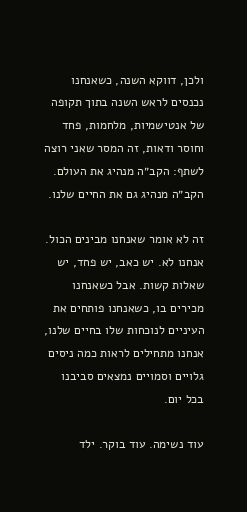ולכן, דווקא השנה, כשאנחנו נכנסים לראש השנה בתוך תקופה של אנטישמיות, מלחמות, פחד וחוסר ודאות, זה המסר שאני רוצה לשתף: הקב״ה מנהיג את העולם. הקב״ה מנהיג גם את החיים שלנו.

זה לא אומר שאנחנו מבינים הכול. אנחנו לא. יש כאב, יש פחד, יש שאלות קשות. אבל כשאנחנו מכירים בו, כשאנחנו פותחים את העיניים לנוכחות שלו בחיים שלנו, אנחנו מתחילים לראות כמה ניסים גלויים וסמויים נמצאים סביבנו בכל יום.

עוד נשימה. עוד בוקר. ילד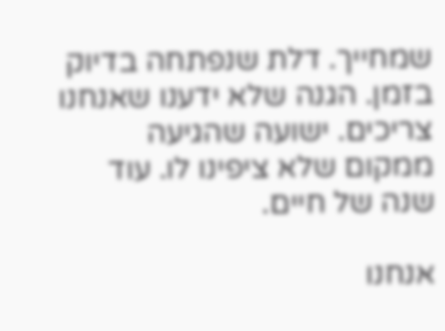שמחייך. דלת שנפתחה בדיוק בזמן. הגנה שלא ידענו שאנחנו צריכים. ישועה שהגיעה ממקום שלא ציפינו לו. עוד שנה של חיים.

אנחנו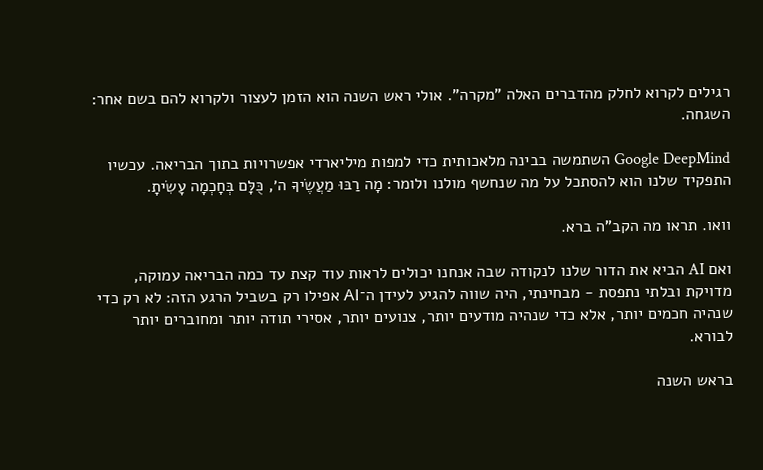רגילים לקרוא לחלק מהדברים האלה "מקרה". אולי ראש השנה הוא הזמן לעצור ולקרוא להם בשם אחר: השגחה.

Google DeepMind השתמשה בבינה מלאכותית כדי למפות מיליארדי אפשרויות בתוך הבריאה. עכשיו התפקיד שלנו הוא להסתכל על מה שנחשף מולנו ולומר: מָה רַבּוּ מַעֲשֶׂיךָ ה׳, כֻּלָּם בְּחָכְמָה עָשִׂיתָ.

וואו. תראו מה הקב"ה ברא.

ואם AI הביא את הדור שלנו לנקודה שבה אנחנו יכולים לראות עוד קצת עד כמה הבריאה עמוקה, מדויקת ובלתי נתפסת - מבחינתי, היה שווה להגיע לעידן ה־AI אפילו רק בשביל הרגע הזה: לא רק כדי שנהיה חכמים יותר, אלא כדי שנהיה מודעים יותר, צנועים יותר, אסירי תודה יותר ומחוברים יותר לבורא.

בראש השנה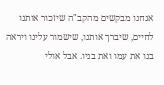אנחנו מבקשים מהקב"ה שיזכור אותנו לחיים, שיברך אותנו, שישמור עלינו ויראה בנו את עמו ואת בניו. אבל אולי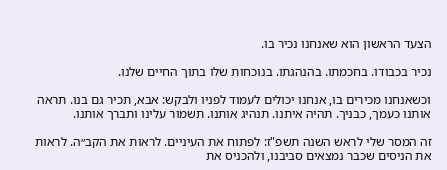הצעד הראשון הוא שאנחנו נכיר בו.

נכיר בכבודו. בחכמתו. בהנהגתו. בנוכחות שלו בתוך החיים שלנו.

וכשאנחנו מכירים בו, אנחנו יכולים לעמוד לפניו ולבקש: אבא, תכיר גם בנו. תראה אותנו כעמך, כבניך. תהיה איתנו. תנהיג אותנו. תשמור עלינו ותברך אותנו.

זה המסר שלי לראש השנה תשפ"ז: לפתוח את העיניים. לראות את הקב״ה. לראות את הניסים שכבר נמצאים סביבנו, ולהכניס את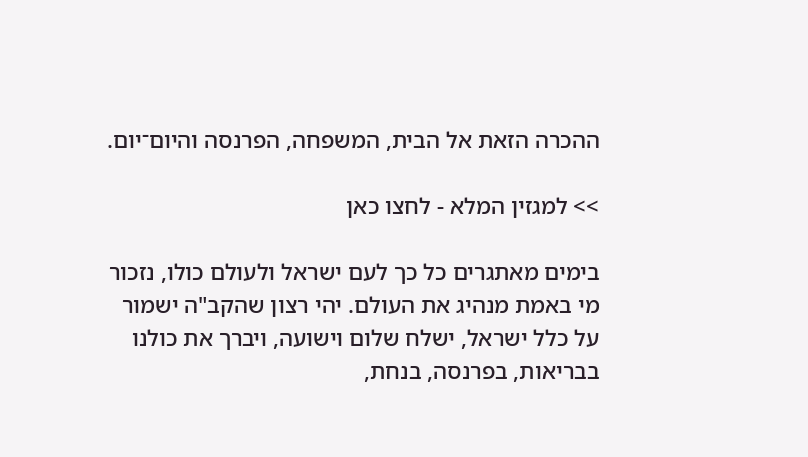ההכרה הזאת אל הבית, המשפחה, הפרנסה והיום־יום.

>> למגזין המלא - לחצו כאן

בימים מאתגרים כל כך לעם ישראל ולעולם כולו, נזכור מי באמת מנהיג את העולם. יהי רצון שהקב"ה ישמור על כלל ישראל, ישלח שלום וישועה, ויברך את כולנו בבריאות, בפרנסה, בנחת,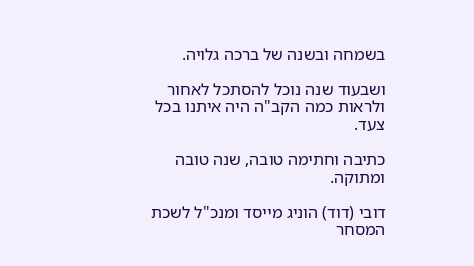בשמחה ובשנה של ברכה גלויה.

ושבעוד שנה נוכל להסתכל לאחור ולראות כמה הקב"ה היה איתנו בכל צעד.

כתיבה וחתימה טובה, שנה טובה ומתוקה.

דובי (דוד) הוניג מייסד ומנכ"ל לשכת המסחר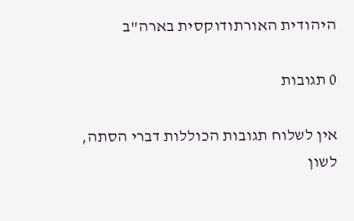היהודית האורתודוקסית בארה"ב

0 תגובות

אין לשלוח תגובות הכוללות דברי הסתה, לשון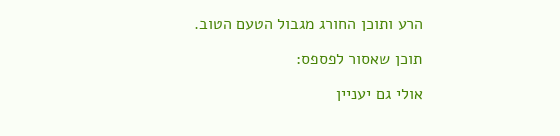הרע ותוכן החורג מגבול הטעם הטוב.

תוכן שאסור לפספס:

אולי גם יעניין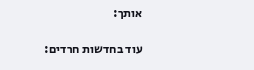אותך:

עוד בחדשות חרדים: